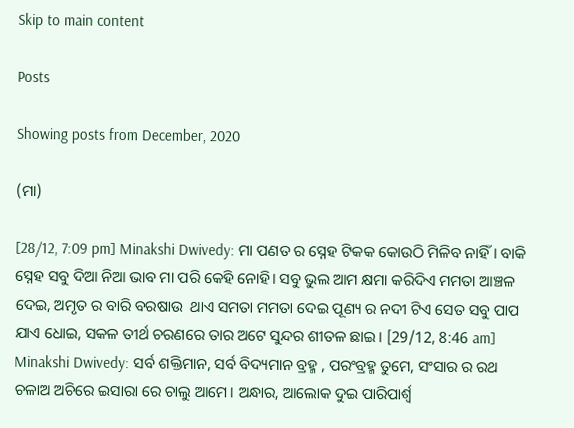Skip to main content

Posts

Showing posts from December, 2020

(ମା)

[28/12, 7:09 pm] Minakshi Dwivedy: ମା ପଣତ ର ସ୍ନେହ ଟିକକ କୋଉଠି ମିଳିବ ନାହିଁ। ବାକି ସ୍ନେହ ସବୁ ଦିଆ ନିଆ ଭାବ ମା ପରି କେହି ନୋହି। ସବୁ ଭୁଲ ଆମ କ୍ଷମା କରିଦିଏ ମମତା ଆଞ୍ଚଳ ଦେଇ, ଅମୃତ ର ବାରି ବରଷାଉ  ଥାଏ ସମତା ମମତା ଦେଇ ପୂଣ୍ୟ ର ନଦୀ ଟିଏ ସେତ ସବୁ ପାପ ଯାଏ ଧୋଇ, ସକଳ ତୀର୍ଥ ଚରଣରେ ତାର ଅଟେ ସୁନ୍ଦର ଶୀତଳ ଛାଇ। [29/12, 8:46 am] Minakshi Dwivedy: ସର୍ବ ଶକ୍ତିମାନ, ସର୍ବ ବିଦ୍ୟମାନ ବ୍ରହ୍ମ , ପରଂବ୍ରହ୍ମ ତୁମେ, ସଂସାର ର ରଥ ଚଳାଅ ଅଚିରେ ଇସାରା ରେ ଚାଲୁ ଆମେ। ଅନ୍ଧାର, ଆଲୋକ ଦୁଇ ପାରିପାର୍ଶ୍ବ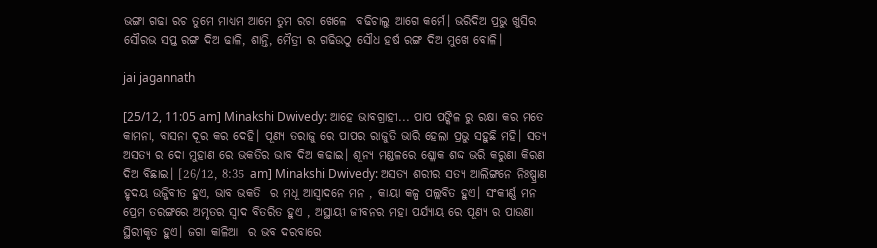ଭଙ୍ଗା ଗଢା ରଚ ତୁମେ ମାଧ୍ୟମ ଆମେ ତୁମ ରଚା ଖେଳେ  ବଢିଚାଲୁ ଆଗେ କର୍ମେ। ଭରିଦିଅ ପ୍ରଭୁ ଖୁସିର ସୌରଭ ସପ୍ତ ରଙ୍ଗ ଦିଅ ଢାଳି, ଶାନ୍ତି, ମୈତ୍ରୀ ର ଗଢିଉଠୁ ସୌଧ ହର୍ଷ ରଙ୍ଗ ଦିଅ ମୁଖେ ବୋଳି।

jai jagannath

[25/12, 11:05 am] Minakshi Dwivedy: ଆହେ ଭାବଗ୍ରାହୀ... ପାପ ପଙ୍କିଳ ରୁ ରକ୍ଷା କର ମତେ କାମନା, ବାସନା ଦୂର କର ଦେହି। ପୂଣ୍ୟ ତରାଜୁ ରେ ପାପର ରାଜୁତି ଭାରି ହେଲା ପ୍ରଭୁ ସହୁଛି ମହି। ସତ୍ୟ ଅସତ୍ୟ ର ଦୋ ମୁହାଣ ରେ ଭକତିର ଭାବ ଦିଅ କଢାଇ। ଶୂନ୍ୟ ମଣ୍ଡଳରେ ଶ୍ଳୋକ ଶଦ୍ଦ ଭରି କରୁଣା କିରଣ ଦିଅ ବିଛାଇ। [26/12, 8:35 am] Minakshi Dwivedy: ଅସତ୍ୟ ଶରୀର ସତ୍ୟ ଆଲିଙ୍ଗନେ ନିଃଷ୍ପ୍ରାଣ ହୃଦୟ ଉଜ୍ଜିବୀତ ହୁଏ, ଭାବ ଭକତି  ର ମଧୂ ଆସ୍ବାଦନେ ମନ , କାୟା କଳ୍ପ ପଲ୍ଲବିତ ହୁଏ। ସଂକୀର୍ଣ୍ଣ ମନ ପ୍ରେମ ତରଙ୍ଗରେ ଅମୃତର ସ୍ବାଦ ବିତରିତ ହୁଏ , ଅସ୍ଥାୟୀ ଜୀବନର ମହା ପର୍ଯ୍ୟାୟ ରେ ପୂଣ୍ୟ ର ପାଉଣା ସ୍ଥିରୀକୃତ ହୁଏ। ଜଗା କାଳିଆ  ର ଭବ ଦରବାରେ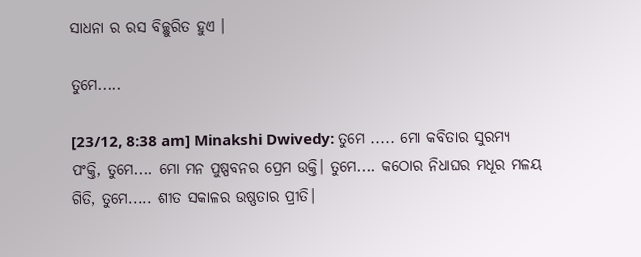ସାଧନା ର ରସ ବିଚ୍ଛୁରିତ ହୁଏ ।

ତୁମେ.....

[23/12, 8:38 am] Minakshi Dwivedy: ତୁମେ ..... ମୋ କବିତାର ସୁରମ୍ୟ ପଂକ୍ତି, ତୁମେ.... ମୋ ମନ ପୁଷ୍ପବନର ପ୍ରେମ ଉକ୍ତି। ତୁମେ.... କଠୋର ନିଧାଘର ମଧୂର ମଳୟ ଗିତି, ତୁମେ..... ଶୀତ ସକାଳର ଉଷ୍ଣତାର ପ୍ରୀତି।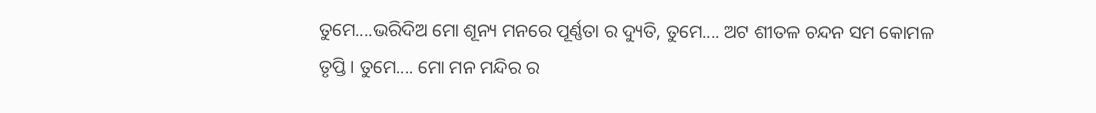ତୁମେ....ଭରିଦିଅ ମୋ ଶୂନ୍ୟ ମନରେ ପୂର୍ଣ୍ଣତା ର ଦ୍ୟୁତି, ତୁମେ.... ଅଟ ଶୀତଳ ଚନ୍ଦନ ସମ କୋମଳ ତୃପ୍ତି। ତୁମେ.... ମୋ ମନ ମନ୍ଦିର ର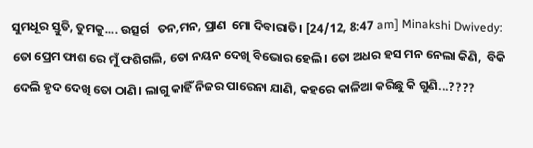ସୁମଧୂର ସ୍ତୁତି, ତୁମକୁ.... ଉତ୍ସର୍ଗ   ତନ,ମନ, ପ୍ରାଣ  ମୋ ଦିବାରାତି। [24/12, 8:47 am] Minakshi Dwivedy: ତୋ ପ୍ରେମ ଫାଶ ରେ ମୁଁ ଫଶିଗଲି, ତୋ ନୟନ ଦେଖି ବିଭୋର ହେଲି। ତୋ ଅଧର ହସ ମନ ନେଲା କିଣି,  ବିକି ଦେଲି ହୃଦ ଦେଖି ତୋ ଠାଣି। ଲାଗୁ କାହିଁ ନିଜର ପାରେନା ଯାଣି, କହରେ କାଳିଆ କରିଛୁ କି ଗୁଣି...????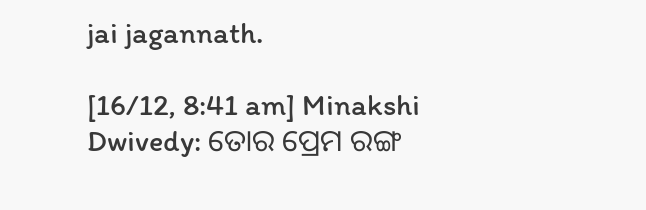jai jagannath.

[16/12, 8:41 am] Minakshi Dwivedy: ତୋର ପ୍ରେମ ରଙ୍ଗ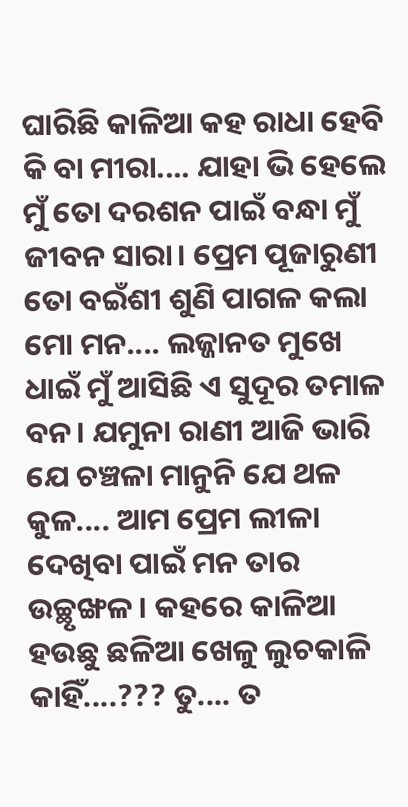ଘାରିଛି କାଳିଆ କହ ରାଧା ହେବି କି ବା ମୀରା.... ଯାହା ଭି ହେଲେ ମୁଁ ତୋ ଦରଶନ ପାଇଁ ବନ୍ଧା ମୁଁ ଜୀବନ ସାରା। ପ୍ରେମ ପୂଜାରୁଣୀ ତୋ ବଇଁଶୀ ଶୁଣି ପାଗଳ କଲା ମୋ ମନ.... ଲଜ୍ଜାନତ ମୁଖେ ଧାଇଁ ମୁଁ ଆସିଛି ଏ ସୁଦୂର ତମାଳ ବନ। ଯମୁନା ରାଣୀ ଆଜି ଭାରି ଯେ ଚଞ୍ଚଳା ମାନୁନି ଯେ ଥଳ କୁଳ.... ଆମ ପ୍ରେମ ଲୀଳା ଦେଖିବା ପାଇଁ ମନ ତାର ଉଚ୍ଛୃଙ୍ଖଳ। କହରେ କାଳିଆ ହଉଛୁ ଛଳିଆ ଖେଳୁ ଲୁଚକାଳି କାହିଁ....??? ତୁ.... ତ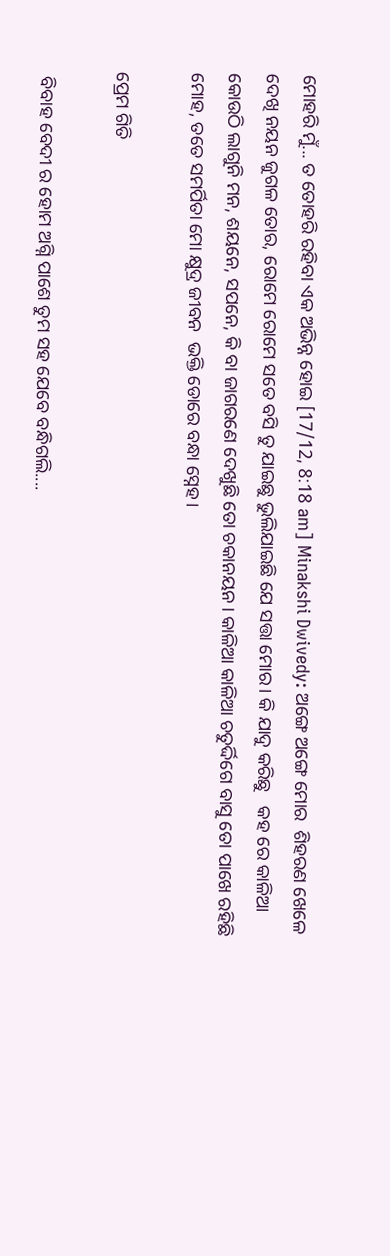ମୋହରି ମୁଁ... ତ ତୋହରି ରହିବା ଏକ ଅଭିନ୍ନ ହୋଇ [17/12, 8:18 am] Minakshi Dwivedy: ଅଙ୍ଗେ ଅଙ୍ଗେ ମୋର  ଶିହରଣ ଖେଳେ  ଦେଖି ନୟନ ଜୁଗଳ ତୋର, ରୋମେ ରୋମେ ସତେ ବସି ତୁ ଯାଇଛୁ ଭୁଲିଯାଇଛି ଯେ ସତ୍ତା ମୋର। କି ଯାଦୁ କରିଛୁ   କହ ରେ କାଳିଆ କୋଉଠି ଲାଗୁନି ମନ, ଶୟନେ, ସପନେ, କି ବା ଜାଗରଣେ ଦେଖୁଛି ତୋ ଚକାନୟନ। କାଳିଆ କାଳିଆ ଚତୁର୍ଦ୍ଦିଗେ ବାସୁ ତୋ ପାଖେ ରହିଛି ମୋହ, ତତେ ସମର୍ପିତା ମୋ କ୍ଷୁଦ୍ର ଜୀବନ  ଭକ୍ତି ଡୋରେ ବନ୍ଧା ସ୍ନେହ।

ପ୍ରେମ ଗିତି

 ବିବାହ ବେଦୀ ର ହୋମ ଅଗ୍ନି ପାଶେ ତୁମ ସହ ଯେବେ ବନ୍ଧିଗଲି....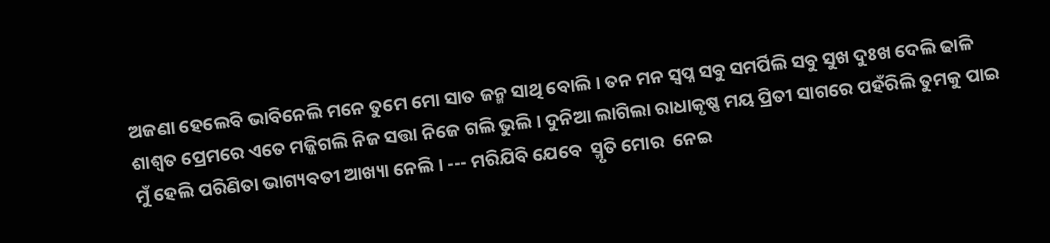ଅଜଣା ହେଲେବି ଭାବିନେଲି ମନେ ତୁମେ ମୋ ସାତ ଜନ୍ମ ସାଥି ବୋଲି। ତନ ମନ ସ୍ବପ୍ନ ସବୁ ସମର୍ପିଲି ସବୁ ସୁଖ ଦୁଃଖ ଦେଲି ଢାଳି ଶାଶ୍ବତ ପ୍ରେମରେ ଏତେ ମଜ୍ଜିଗଲି ନିଜ ସତ୍ତା ନିଜେ ଗଲି ଭୁଲି। ଦୁନିଆ ଲାଗିଲା ରାଧାକୃଷ୍ଣ ମୟ ପ୍ରିତୀ ସାଗରେ ପହଁରିଲି ତୁମକୁ ପାଇ ମୁଁ ହେଲି ପରିଣିତା ଭାଗ୍ୟବତୀ ଆଖ୍ୟା ନେଲି। --- ମରିଯିବି ଯେବେ  ସ୍ମୃତି ମୋର  ନେଇ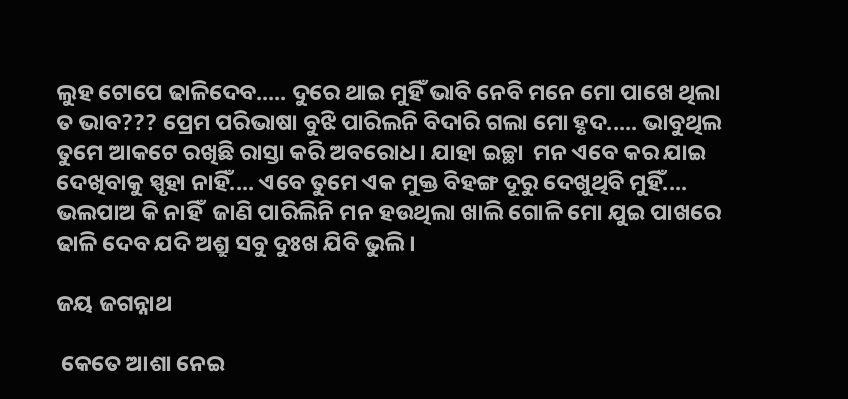ଲୁହ ଟୋପେ ଢାଳିଦେବ..... ଦୁରେ ଥାଇ ମୁହିଁ ଭାବି ନେବି ମନେ ମୋ ପାଖେ ଥିଲା ତ ଭାବ??? ପ୍ରେମ ପରିଭାଷା ବୁଝି ପାରିଲନି ବିଦାରି ଗଲା ମୋ ହୃଦ..... ଭାବୁଥିଲ ତୁମେ ଆକଟେ ରଖିଛି ରାସ୍ତା କରି ଅବରୋଧ। ଯାହା ଇଚ୍ଛା  ମନ ଏବେ କର ଯାଇ ଦେଖିବାକୁ ସ୍ପୃହା ନାହିଁ.... ଏବେ ତୁମେ ଏକ ମୁକ୍ତ ବିହଙ୍ଗ ଦୂରୁ ଦେଖୁଥିବି ମୁହିଁ.... ଭଲପାଅ କି ନାହିଁ  ଜାଣି ପାରିଲିନି ମନ ହଉଥିଲା ଖାଲି ଗୋଳି ମୋ ଯୁଇ ପାଖରେ ଢାଳି ଦେବ ଯଦି ଅଶ୍ରୁ ସବୁ ଦୁଃଖ ଯିବି ଭୁଲି।

ଜୟ ଜଗନ୍ନାଥ

 କେତେ ଆଶା ନେଇ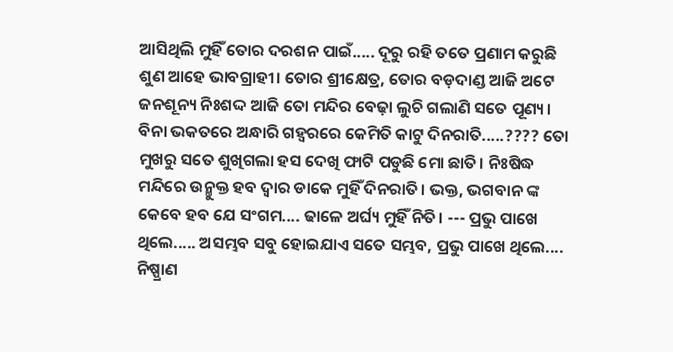ଆସିଥିଲି ମୁହିଁ ତୋର ଦରଶନ ପାଇଁ..... ଦୂରୁ ରହି ତତେ ପ୍ରଣାମ କରୁଛି ଶୁଣ ଆହେ ଭାବଗ୍ରାହୀ। ତୋର ଶ୍ରୀକ୍ଷେତ୍ର, ତୋର ବଡ଼ଦାଣ୍ଡ ଆଜି ଅଟେ ଜନଶୂନ୍ୟ ନିଃଶଦ୍ଦ ଆଜି ତୋ ମନ୍ଦିର ବେଢ଼ା ଲୁଚି ଗଲାଣି ସତେ ପୂଣ୍ୟ। ବିନା ଭକତରେ ଅନ୍ଧାରି ଗହ୍ୱରରେ କେମିତି କାଟୁ ଦିନରାତି.....???? ତୋ ମୁଖରୁ ସତେ ଶୁଖିଗଲା ହସ ଦେଖି ଫାଟି ପଡୁଛି ମୋ ଛାତି। ନିଃଷିଦ୍ଧ ମନ୍ଦିରେ ଉନ୍ମୁକ୍ତ ହବ ଦ୍ବାର ଡାକେ ମୁହିଁ ଦିନରାତି। ଭକ୍ତ, ଭଗବାନ ଙ୍କ କେବେ ହବ ଯେ ସଂଗମ.... ଢାଳେ ଅର୍ଘ୍ୟ ମୁହିଁ ନିତି। --- ପ୍ରଭୁ ପାଖେ ଥିଲେ..... ଅସମ୍ଭବ ସବୁ ହୋଇଯାଏ ସତେ ସମ୍ଭବ, ପ୍ରଭୁ ପାଖେ ଥିଲେ.... ନିଷ୍ପ୍ରାଣ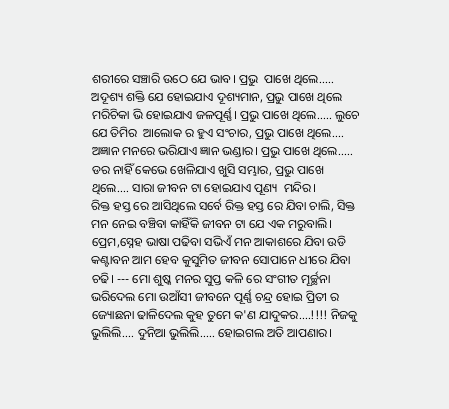ଶରୀରେ ସଞ୍ଚାରି ଉଠେ ଯେ ଭାବ। ପ୍ରଭୁ  ପାଖେ ଥିଲେ..... ଅଦୂଶ୍ୟ ଶକ୍ତି ଯେ ହୋଇଯାଏ ଦୂଶ୍ୟମାନ, ପ୍ରଭୁ ପାଖେ ଥିଲେ ମରିଚିକା ଭି ହୋଇଯାଏ ଜଳପୂର୍ଣ୍ଣ। ପ୍ରଭୁ ପାଖେ ଥିଲେ..... ଲୁଚେ ଯେ ତିମିର  ଆଲୋକ ର ହୁଏ ସଂଚାର, ପ୍ରଭୁ ପାଖେ ଥିଲେ.... ଅଜ୍ଞାନ ମନରେ ଭରିଯାଏ ଜ୍ଞାନ ଭଣ୍ଡାର। ପ୍ରଭୁ ପାଖେ ଥିଲେ..... ଡର ନାହିଁ କେଭେ ଖେଳିଯାଏ ଖୁସି ସମ୍ଭାର, ପ୍ରଭୁ ପାଖେ ଥିଲେ.... ସାରା ଜୀବନ ଟା ହୋଇଯାଏ ପୂଣ୍ୟ  ମନ୍ଦିର।
ରିକ୍ତ ହସ୍ତ ରେ ଆସିଥିଲେ ସର୍ବେ ରିକ୍ତ ହସ୍ତ ରେ ଯିବା ଚାଲି, ସିକ୍ତ ମନ ନେଇ ବଞ୍ଚିବା କାହିଁକି ଜୀବନ ଟା ଯେ ଏକ ମରୁବାଲି। ପ୍ରେମ,ସ୍ନେହ ଭାଷା ପଢିବା ସଭିଏଁ ମନ ଆକାଶରେ ଯିବା ଉଡି କଣ୍ଟାବନ ଆମ ହେବ କୁସୁମିତ ଜୀବନ ସୋପାନେ ଧୀରେ ଯିବା ଚଢି। --- ମୋ ଶୁଷ୍କ ମନର ସୁପ୍ତ କଳି ରେ ସଂଗୀତ ମୂର୍ଚ୍ଛନା ଭରିଦେଲ ମୋ ଉଆଁସୀ ଜୀବନେ ପୂର୍ଣ୍ଣ ଚନ୍ଦ୍ର ହୋଇ ପ୍ରିତୀ ର ଜ୍ୟୋଛନା ଢାଳିଦେଲ କୁହ ତୁମେ କ'ଣ ଯାଦୁକର....!!!! ନିଜକୁ ଭୁଲିଲି.... ଦୁନିଆ ଭୁଲିଲି..... ହୋଇଗଲ ଅତି ଆପଣାର।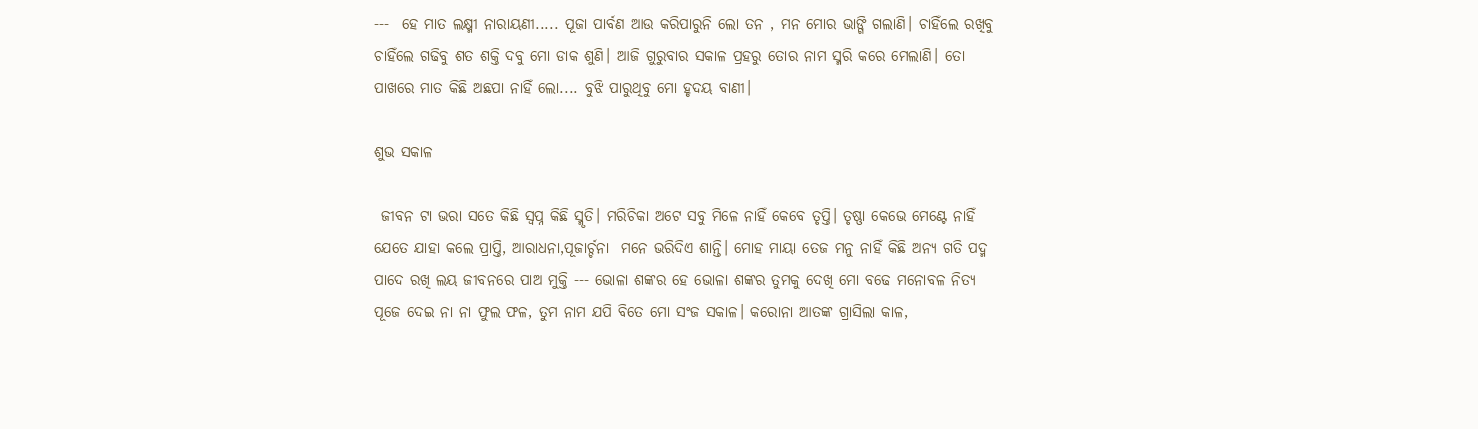---  ହେ ମାତ ଲକ୍ଷ୍ମୀ ନାରାୟଣୀ..... ପୂଜା ପାର୍ବଣ ଆଉ କରିପାରୁନି ଲୋ ତନ , ମନ ମୋର ଭାଙ୍ଗି ଗଲାଣି। ଚାହିଁଲେ ରଖିବୁ ଚାହିଁଲେ ଗଢିବୁ ଶତ ଶକ୍ତି ଦବୁ ମୋ ଡାକ ଶୁଣି। ଆଜି ଗୁରୁବାର ସକାଳ ପ୍ରହରୁ ତୋର ନାମ ସ୍ମରି କରେ ମେଲାଣି। ତୋ ପାଖରେ ମାତ କିଛି ଅଛପା ନାହିଁ ଲୋ.... ବୁଝି ପାରୁଥିବୁ ମୋ ହୃଦୟ ବାଣୀ।

ଶୁଭ ସକାଳ

 ଜୀବନ ଟା ଭରା ସତେ କିଛି ସ୍ବପ୍ନ କିଛି ସ୍ମୃତି। ମରିଚିକା ଅଟେ ସବୁ ମିଳେ ନାହିଁ କେବେ ତୃପ୍ତି। ତୃଷ୍ଣା କେଭେ ମେଣ୍ଟେ ନାହିଁ  ଯେତେ ଯାହା କଲେ ପ୍ରାପ୍ତି, ଆରାଧନା,ପୂଜାର୍ଚ୍ଚନା  ମନେ ଭରିଦିଏ ଶାନ୍ତି। ମୋହ ମାୟା ତେଜ ମନୁ ନାହିଁ କିଛି ଅନ୍ୟ ଗତି ପଦ୍ମ ପାଦେ ରଖି ଲୟ ଜୀବନରେ ପାଅ ମୁକ୍ତି --- ଭୋଳା ଶଙ୍କର ହେ ଭୋଳା ଶଙ୍କର ତୁମକୁ ଦେଖି ମୋ ବଢେ ମନୋବଳ ନିତ୍ୟ ପୂଜେ ଦେଇ ନା ନା ଫୁଲ ଫଳ, ତୁମ ନାମ ଯପି ବିତେ ମୋ ସଂଜ ସକାଳ। କରୋନା ଆତଙ୍କ ଗ୍ରାସିଲା କାଳ,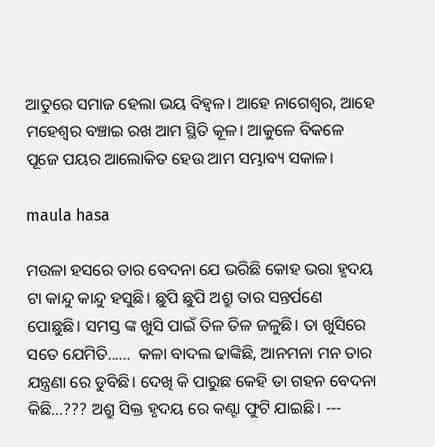ଆତୁରେ ସମାଜ ହେଲା ଭୟ ବିହ୍ବଳ। ଆହେ ନାଗେଶ୍ଵର, ଆହେ ମହେଶ୍ୱର ବଞ୍ଚାଇ ରଖ ଆମ ସ୍ଥିତି କୂଳ। ଆକୁଳେ ବିକଳେ ପୂଜେ ପୟର ଆଲୋକିତ ହେଉ ଆମ ସମ୍ଭାବ୍ୟ ସକାଳ।

maula hasa

ମଉଳା ହସରେ ତାର ବେଦନା ଯେ ଭରିଛି କୋହ ଭରା ହୃଦୟ ଟା କାନ୍ଦୁ କାନ୍ଦୁ ହସୁଛି। ଛୁପି ଛୁପି ଅଶ୍ରୁ ତାର ସନ୍ତର୍ପଣେ  ପୋଛୁଛି। ସମସ୍ତ ଙ୍କ ଖୁସି ପାଇଁ ତିଳ ତିଳ ଜଳୁଛି। ତା ଖୁସିରେ  ସତେ ଯେମିତି......  କଳା ବାଦଲ ଢାଙ୍କିଛି, ଆନମନା ମନ ତାର ଯନ୍ତ୍ରଣା ରେ ଡୁବିଛି। ଦେଖି କି ପାରୁଛ କେହି ତା ଗହନ ବେଦନା କିଛି...??? ଅଶ୍ରୁ ସିକ୍ତ ହୃଦୟ ରେ କଣ୍ଟା ଫୁଟି ଯାଇଛି। ---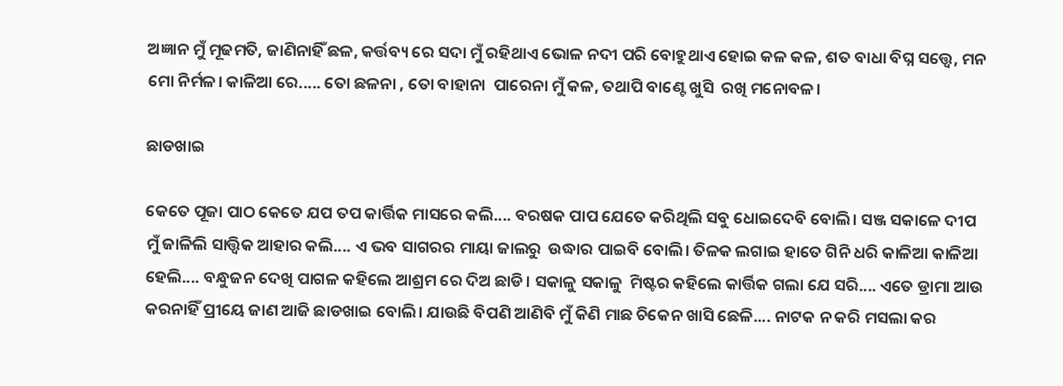ଅଜ୍ଞାନ ମୁଁ ମୂଢମତି, ଜାଣିନାହିଁ ଛଳ, କର୍ତ୍ତବ୍ୟ ରେ ସଦା ମୁଁ ରହିଥାଏ ଭୋଳ ନଦୀ ପରି ବୋହୁଥାଏ ହୋଇ କଳ କଳ, ଶତ ବାଧା ବିଘ୍ନ ସତ୍ତ୍ୱେ, ମନ ମୋ ନିର୍ମଳ। କାଳିଆ ରେ..... ତୋ ଛଳନା , ତୋ ବାହାନା  ପାରେନା ମୁଁ କଳ, ତଥାପି ବାଣ୍ଟେ ଖୁସି  ରଖି ମନୋବଳ।

ଛାଡଖାଇ

କେତେ ପୂଜା ପାଠ କେତେ ଯପ ତପ କାର୍ତ୍ତିକ ମାସରେ କଲି.... ବରଷକ ପାପ ଯେତେ କରିଥିଲି ସବୁ ଧୋଇଦେବି ବୋଲି। ସଞ୍ଜ ସକାଳେ ଦୀପ ମୁଁ ଜାଳିଲି ସାତ୍ତ୍ୱିକ ଆହାର କଲି.... ଏ ଭବ ସାଗରର ମାୟା ଜାଲରୁ  ଉଦ୍ଧାର ପାଇବି ବୋଲି। ତିଳକ ଲଗାଇ ହାତେ ଗିନି ଧରି କାଳିଆ କାଳିଆ ହେଲି.... ବନ୍ଧୁଜନ ଦେଖି ପାଗଳ କହିଲେ ଆଶ୍ରମ ରେ ଦିଅ ଛାଡି। ସକାଳୁ ସକାଳୁ  ମିଷ୍ଟର କହିଲେ କାର୍ତ୍ତିକ ଗଲା ଯେ ସରି.... ଏତେ ଡ୍ରାମା ଆଉ କରନାହିଁ ପ୍ରୀୟେ ଜାଣ ଆଜି ଛାଡଖାଇ ବୋଲି। ଯାଉଛି ବିପଣି ଆଣିବି ମୁଁ କିଣି ମାଛ ଚିକେନ ଖାସି ଛେଳି.... ନାଟକ ନ କରି ମସଲା କର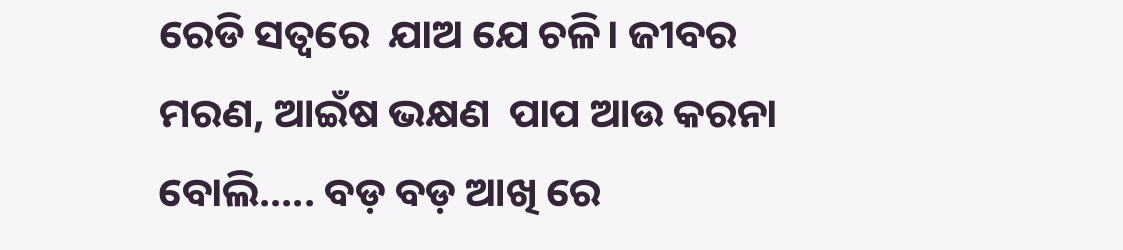ରେଡି ସତ୍ବରେ  ଯାଅ ଯେ ଚଳି। ଜୀବର ମରଣ, ଆଇଁଷ ଭକ୍ଷଣ  ପାପ ଆଉ କରନା ବୋଲି..... ବଡ଼ ବଡ଼ ଆଖି ରେ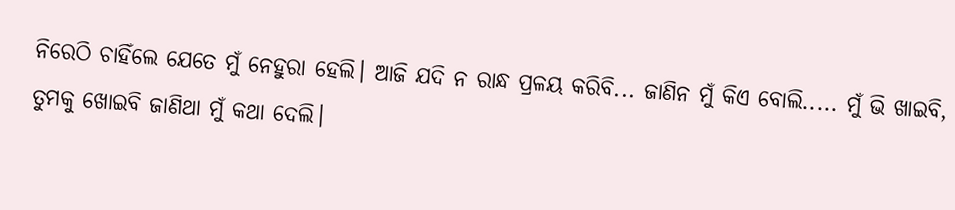ନିରେଠି ଚାହିଁଲେ ଯେତେ ମୁଁ ନେହୁରା ହେଲି। ଆଜି ଯଦି ନ ରାନ୍ଧ ପ୍ରଳୟ କରିବି... ଜାଣିନ ମୁଁ କିଏ ବୋଲି..... ମୁଁ ଭି ଖାଇବି, ତୁମକୁ ଖୋଇବି ଜାଣିଥା ମୁଁ କଥା ଦେଲି।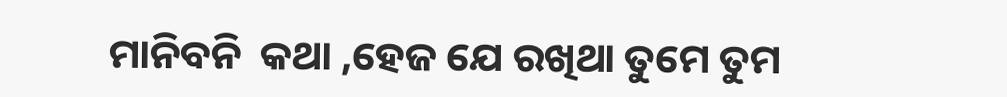ମାନିବନି  କଥା ,ହେଜ ଯେ ରଖିଥା ତୁମେ ତୁମ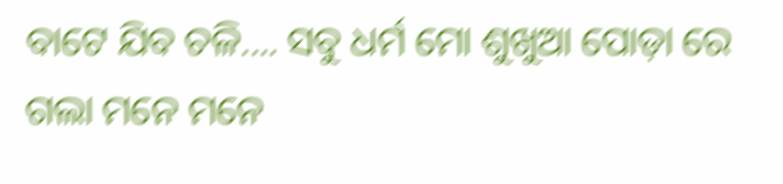ବାଟେ ଯିବ ଚଳି.... ସବୁ ଧର୍ମ ମୋ ଶୁଖୁଆ ପୋଡ଼ା ରେ ଗଲା ମନେ ମନେ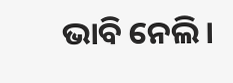ଭାବି ନେଲି।